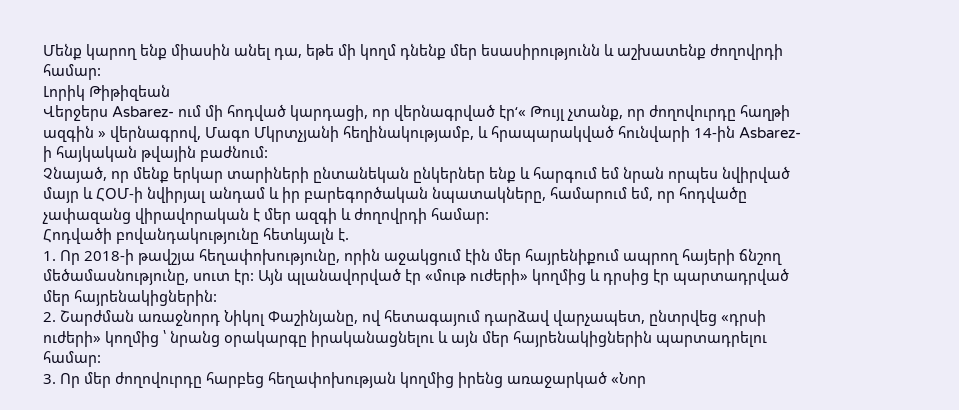Մենք կարող ենք միասին անել դա, եթե մի կողմ դնենք մեր եսասիրությունն և աշխատենք ժողովրդի համար:
Լորիկ Թիթիզեան
Վերջերս Asbarez- ում մի հոդված կարդացի, որ վերնագրված էր‘« Թույլ չտանք, որ ժողովուրդը հաղթի ազգին » վերնագրով, Մագո Մկրտչյանի հեղինակությամբ, և հրապարակված հունվարի 14-ին Asbarez- ի հայկական թվային բաժնում:
Չնայած, որ մենք երկար տարիների ընտանեկան ընկերներ ենք և հարգում եմ նրան որպես նվիրված մայր և ՀՕՄ‑ի նվիրյալ անդամ և իր բարեգործական նպատակները, համարում եմ, որ հոդվածը չափազանց վիրավորական է մեր ազգի և ժողովրդի համար:
Հոդվածի բովանդակությունը հետևյալն է.
1. Որ 2018‑ի թավշյա հեղափոխությունը, որին աջակցում էին մեր հայրենիքում ապրող հայերի ճնշող մեծամասնությունը, սուտ էր: Այն պլանավորված էր «մութ ուժերի» կողմից և դրսից էր պարտադրված մեր հայրենակիցներին:
2. Շարժման առաջնորդ Նիկոլ Փաշինյանը, ով հետագայում դարձավ վարչապետ, ընտրվեց «դրսի ուժերի» կողմից ՝ նրանց օրակարգը իրականացնելու և այն մեր հայրենակիցներին պարտադրելու համար:
3. Որ մեր ժողովուրդը հարբեց հեղափոխության կողմից իրենց առաջարկած «Նոր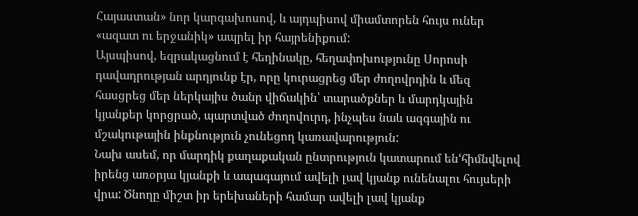Հայաստան» նոր կարգախոսով, և այդպիսով միամտորեն հույս ուներ «ազատ ու երջանիկ» ապրել իր հայրենիքում:
Այսպիսով, եզրակացնում է հեղինակը, հեղափոխությունը Սորոսի դավադրության արդյունք էր, որը կուրացրեց մեր ժողովրդին և մեզ հասցրեց մեր ներկայիս ծանր վիճակին՝ տարածքներ և մարդկային կյանքեր կորցրած, պարտված ժողովուրդ, ինչպես նաև ազգային ու մշակութային ինքնություն չունեցող կառավարություն:
Նախ ասեմ, որ մարդիկ քաղաքական ընտրություն կատարում են‘հիմնվելով իրենց առօրյա կյանքի և ապագայում ավելի լավ կյանք ունենալու հույսերի վրա: Ծնողը միշտ իր երեխաների համար ավելի լավ կյանք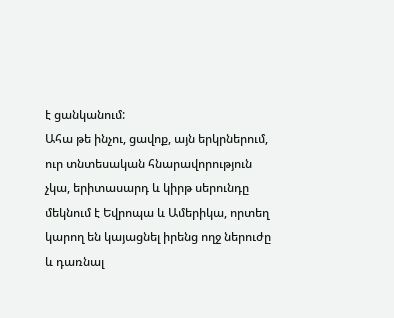է ցանկանում:
Ահա թե ինչու, ցավոք, այն երկրներում, ուր տնտեսական հնարավորություն չկա, երիտասարդ և կիրթ սերունդը մեկնում է Եվրոպա և Ամերիկա, որտեղ կարող են կայացնել իրենց ողջ ներուժը և դառնալ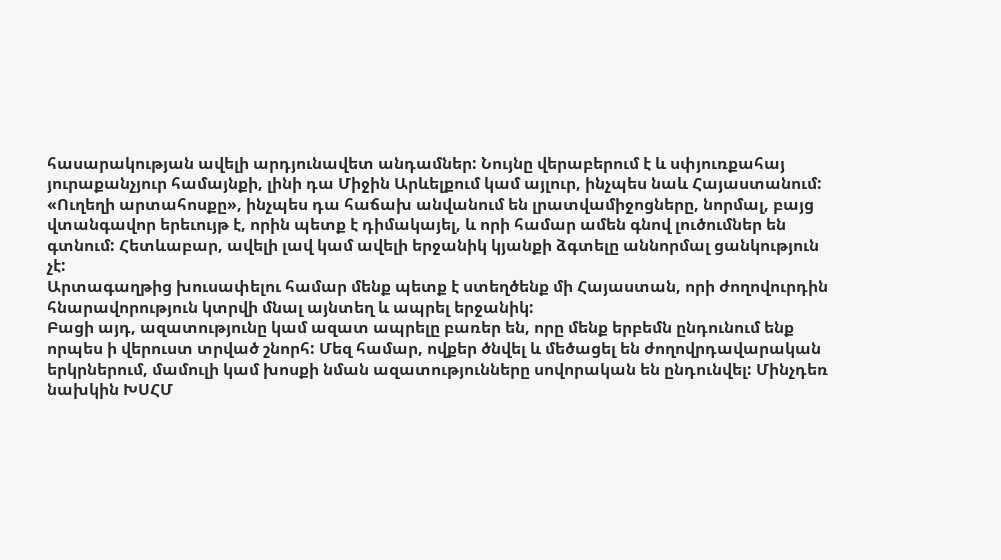հասարակության ավելի արդյունավետ անդամներ: Նույնը վերաբերում է և սփյուռքահայ յուրաքանչյուր համայնքի, լինի դա Միջին Արևելքում կամ այլուր, ինչպես նաև Հայաստանում: «Ուղեղի արտահոսքը», ինչպես դա հաճախ անվանում են լրատվամիջոցները, նորմալ, բայց վտանգավոր երեւույթ է, որին պետք է դիմակայել, և որի համար ամեն գնով լուծումներ են գտնում: Հետևաբար, ավելի լավ կամ ավելի երջանիկ կյանքի ձգտելը աննորմալ ցանկություն չէ:
Արտագաղթից խուսափելու համար մենք պետք է ստեղծենք մի Հայաստան, որի ժողովուրդին հնարավորություն կտրվի մնալ այնտեղ և ապրել երջանիկ:
Բացի այդ, ազատությունը կամ ազատ ապրելը բառեր են, որը մենք երբեմն ընդունում ենք որպես ի վերուստ տրված շնորհ: Մեզ համար, ովքեր ծնվել և մեծացել են ժողովրդավարական երկրներում, մամուլի կամ խոսքի նման ազատությունները սովորական են ընդունվել: Մինչդեռ նախկին ԽՍՀՄ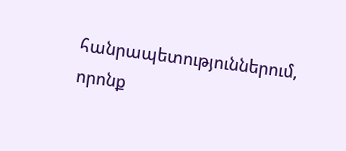հանրապետություններում, որոնք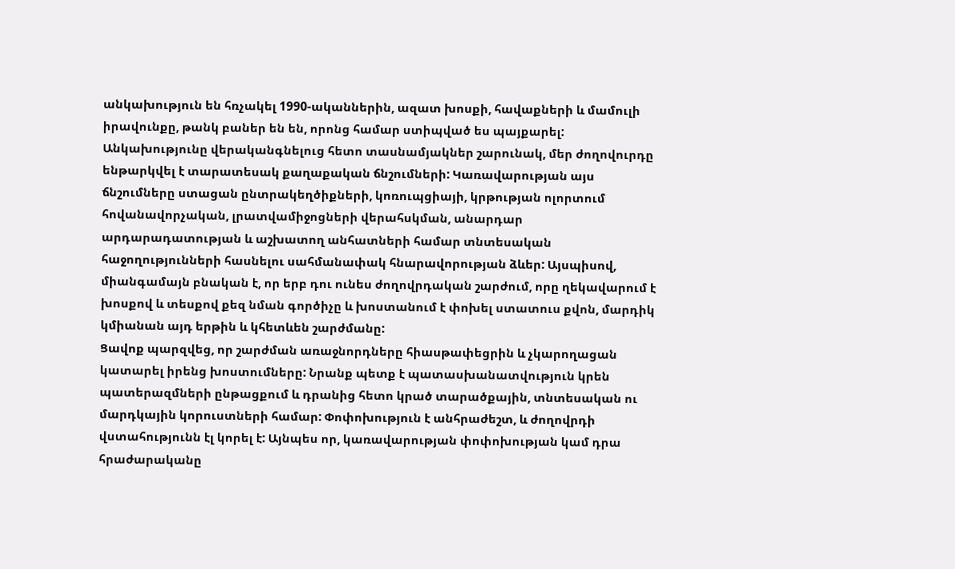անկախություն են հռչակել 1990-ականներին, ազատ խոսքի, հավաքների և մամուլի իրավունքը, թանկ բաներ են են, որոնց համար ստիպված ես պայքարել:
Անկախությունը վերականգնելուց հետո տասնամյակներ շարունակ, մեր ժողովուրդը ենթարկվել է տարատեսակ քաղաքական ճնշումների: Կառավարության այս ճնշումները ստացան ընտրակեղծիքների, կոռուպցիայի, կրթության ոլորտում հովանավորչական, լրատվամիջոցների վերահսկման, անարդար արդարադատության և աշխատող անհատների համար տնտեսական հաջողությունների հասնելու սահմանափակ հնարավորության ձևեր: Այսպիսով, միանգամայն բնական է, որ երբ դու ունես ժողովրդական շարժում, որը ղեկավարում է խոսքով և տեսքով քեզ նման գործիչը և խոստանում է փոխել ստատուս քվոն, մարդիկ կմիանան այդ երթին և կհետևեն շարժմանը:
Ցավոք պարզվեց, որ շարժման առաջնորդները հիասթափեցրին և չկարողացան կատարել իրենց խոստումները: Նրանք պետք է պատասխանատվություն կրեն պատերազմների ընթացքում և դրանից հետո կրած տարածքային, տնտեսական ու մարդկային կորուստների համար: Փոփոխություն է անհրաժեշտ, և ժողովրդի վստահությունն էլ կորել է: Այնպես որ, կառավարության փոփոխության կամ դրա հրաժարականը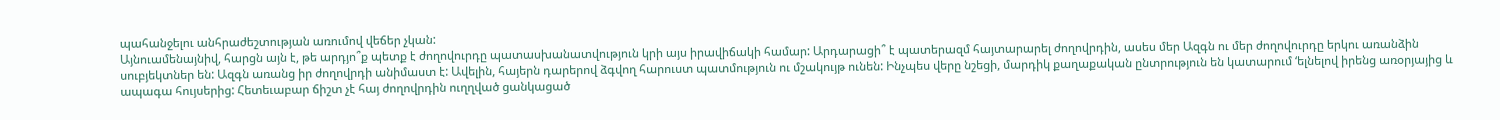պահանջելու անհրաժեշտության առումով վեճեր չկան:
Այնուամենայնիվ, հարցն այն է, թե արդյո՞ք պետք է ժողովուրդը պատասխանատվություն կրի այս իրավիճակի համար: Արդարացի՞ է պատերազմ հայտարարել ժողովրդին, ասես մեր Ազգն ու մեր ժողովուրդը երկու առանձին սուբյեկտներ են: Ազգն առանց իր ժողովրդի անիմաստ է: Ավելին, հայերն դարերով ձգվող հարուստ պատմություն ու մշակույթ ունեն: Ինչպես վերը նշեցի, մարդիկ քաղաքական ընտրություն են կատարում ‘ելնելով իրենց առօրյայից և ապագա հույսերից: Հետեւաբար ճիշտ չէ հայ ժողովրդին ուղղված ցանկացած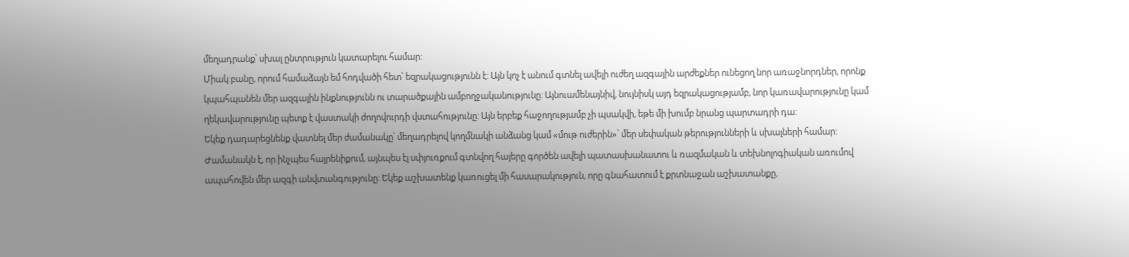մեղադրանք՝ սխալ ընտրություն կատարելու համար:
Միակ բանը, որում համաձայն եմ հոդվածի հետ՝ եզրակացությունն է: Այն կոչ է անում գտնել ավելի ուժեղ ազգային արժեքներ ունեցող նոր առաջնորդներ, որոնք կպահպանեն մեր ազգային ինքնությունն ու տարածքային ամբողջականությունը: Այնուամենայնիվ, նույնիսկ այդ եզրակացությամբ, նոր կառավարությունը կամ ղեկավարությունը պետք է վաստակի ժողովուրդի վստահությունը: Այն երբեք հաջողությամբ չի պսակվի, եթե մի խումբ նրանց պարտադրի դա:
Եկեք դադարեցնենք վատնել մեր ժամանակը՝ մեղադրելով կողմնակի անձանց կամ «մութ ուժերին»՝ մեր սեփական թերությունների և սխալների համար: Ժամանակն է, որ ինչպես հայրենիքում, այնպես էլ սփյուռքում գտնվող հայերը գործեն ավելի պատասխանատու և ռազմական և տեխնոլոգիական առումով ապահովեն մեր ազգի անվտանգությունը: Եկեք աշխատենք կառուցել մի հասարակություն, որը գնահատում է քրտնաջան աշխատանքը,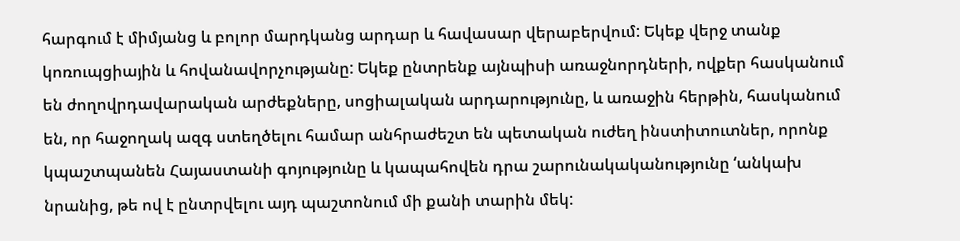հարգում է միմյանց և բոլոր մարդկանց արդար և հավասար վերաբերվում: Եկեք վերջ տանք կոռուպցիային և հովանավորչությանը: Եկեք ընտրենք այնպիսի առաջնորդների, ովքեր հասկանում են ժողովրդավարական արժեքները, սոցիալական արդարությունը, և առաջին հերթին, հասկանում են, որ հաջողակ ազգ ստեղծելու համար անհրաժեշտ են պետական ուժեղ ինստիտուտներ, որոնք կպաշտպանեն Հայաստանի գոյությունը և կապահովեն դրա շարունակականությունը ‘անկախ նրանից, թե ով է ընտրվելու այդ պաշտոնում մի քանի տարին մեկ: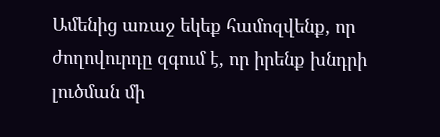Ամենից առաջ եկեք համոզվենք, որ ժողովուրդը զգում է, որ իրենք խնդրի լուծման մի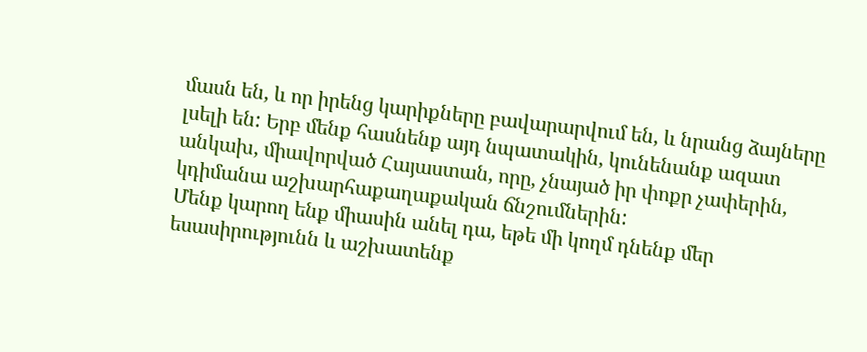մասն են, և որ իրենց կարիքները բավարարվում են, և նրանց ձայները լսելի են: Երբ մենք հասնենք այդ նպատակին, կունենանք ազատ անկախ, միավորված Հայաստան, որը, չնայած իր փոքր չափերին, կդիմանա աշխարհաքաղաքական ճնշումներին:
Մենք կարող ենք միասին անել դա, եթե մի կողմ դնենք մեր եսասիրությունն և աշխատենք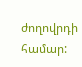ժողովրդի համար: